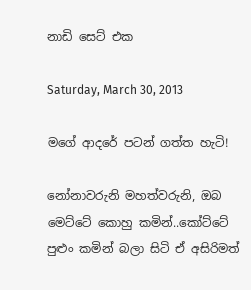නාඩි සෙට් එක

Saturday, March 30, 2013

මගේ ආදරේ පටන් ගත්ත හැටි!

නෝනාවරුනි මහත්වරුනි, ඔබ මෙට්ටේ කොහු කමින්..කෝට්ටේ පුළුං කමින් බලා සිටි ඒ අසිරිමත්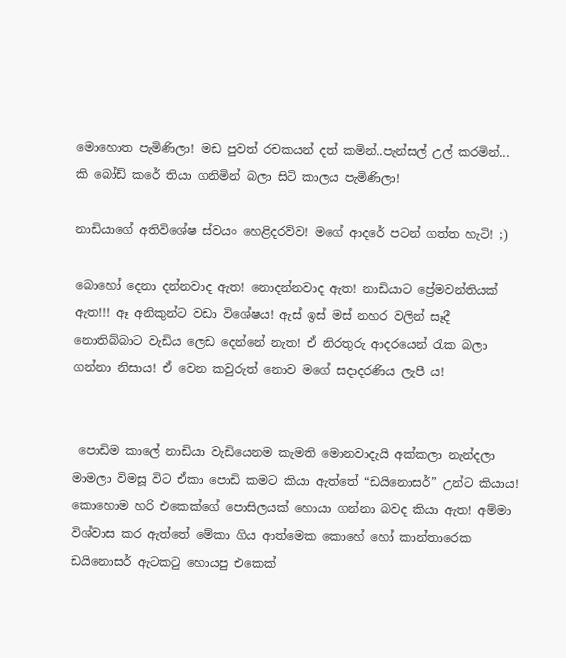මොහොත පැමිණිලා! මඩ පුවත් රචකයන් දත් කමින්..පැන්සල් උල් කරමින්... කි බෝඩ් කරේ තියා ගනිමින් බලා සිටි කාලය පැමිණිලා!

නාඩියාගේ අතිවිශේෂ ස්වයං හෙළිදරව්ව! මගේ ආදරේ පටන් ගත්ත හැටි! ;)

බොහෝ දෙනා දන්නවාද ඇත! නොදන්නවාද ඇත! නාඩියාට ප්‍රේමවන්තියක් ඇත!!! ඈ අනිකුන්ට වඩා විශේෂය! ඇස් ඉස් මස් නහර වලින් සෑදී නොතිබ්බාට වැඩිය ලෙඩ දෙන්නේ නැත! ඒ නිරතුරු ආදරයෙන් රැක බලා ගන්නා නිසාය! ඒ වෙන කවුරුත් නොව මගේ සදාදරණිය ලැපී ය!


 පොඩිම කාලේ නාඩියා වැඩියෙනම කැමති මොනවාදැයි අක්කලා නැන්දලා මාමලා විමසූ විට ඒකා පොඩි කමට කියා ඇත්තේ “ඩයිනොසර්” උන්ට කියාය! කොහොම හරි එකෙක්ගේ පොසිලයක් හොයා ගන්නා බවද කියා ඇත! අම්මා විශ්වාස කර ඇත්තේ මේකා ගිය ආත්මෙක කොහේ හෝ කාන්තාරෙක ඩයිනොසර් ඇටකටු හොයපු එකෙක්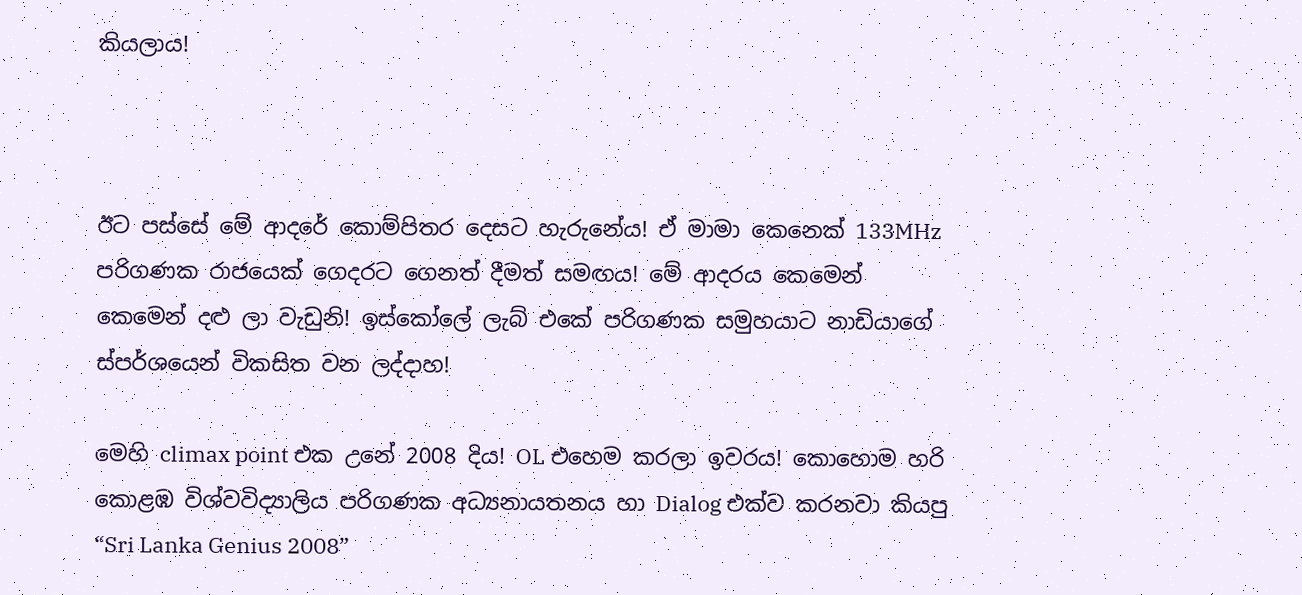කියලාය!



ඊට පස්සේ මේ ආදරේ කොම්පිතර දෙසට හැරුනේය! ඒ මාමා කෙනෙක් 133MHz පරිගණක රාජයෙක් ගෙදරට ගෙනත් දීමත් සමඟය! මේ ආදරය කෙමෙන් කෙමෙන් දළු ලා වැඩුනි! ඉස්කෝලේ ලැබ් එකේ පරිගණක සමුහයාට නාඩියාගේ ස්පර්ශයෙන් විකසිත වන ලද්දාහ!

මෙහි climax point එක උනේ 2008 දිය! OL එහෙම කරලා ඉවරය! කොහොම හරි කොළඹ විශ්වවිද්‍යාලිය පරිගණක අධ්‍යනායතනය හා Dialog එක්ව කරනවා කියපු “Sri Lanka Genius 2008”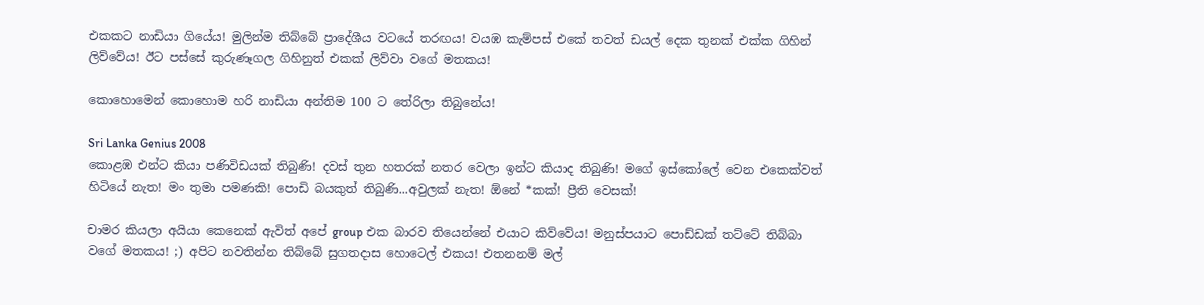එකකට නාඩියා ගියේය! මුලින්ම තිබ්බේ ප්‍රාදේශීය වටයේ තරඟය! වයඹ කැම්පස් එකේ තවත් ඩයල් දෙක තුනක් එක්ක ගිහින් ලිව්වේය! ඊට පස්සේ කුරුණෑගල ගිහිනුත් එකක් ලිව්වා වගේ මතකය!

කොහොමෙන් කොහොම හරි නාඩියා අන්තිම 100 ට තේරිලා තිබුනේය!

Sri Lanka Genius 2008
කොළඹ එන්ට කියා පණිවිඩයක් තිබුණි! දවස් තුන හතරක් නතර වෙලා ඉන්ට කියාද තිබුණි! මගේ ඉස්කෝලේ වෙන එකෙක්වත් හිටියේ නැත! මං තුමා පමණකි! පොඩි බයකුත් තිබුණි...අවුලක් නැත! ඕනේ *කක්! ප්‍රීති වෙසක්!

චාමර කියලා අයියා කෙනෙක් ඇවිත් අපේ group එක බාරව තියෙන්නේ එයාට කිව්වේය! මනුස්පයාට පොඩ්ඩක් තට්ටේ තිබ්බා වගේ මතකය! ;) අපිට නවතින්න තිබ්බේ සුගතදාස හොටෙල් එකය! එතනනම් මල්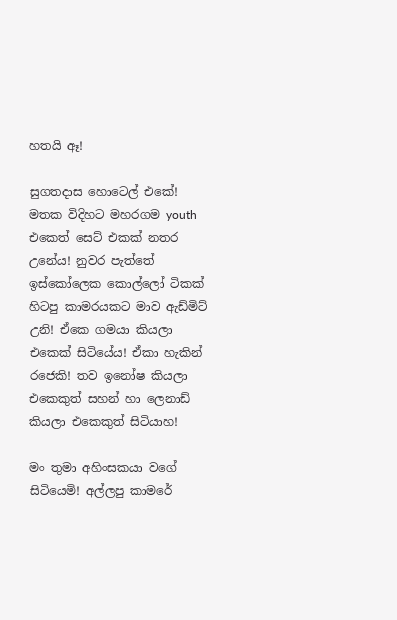හතයි ඈ!

සුගතදාස හොටෙල් එකේ!
මතක විදිහට මහරගම youth එකෙත් සෙට් එකක් නතර උනේය! නුවර පැත්තේ ඉස්කෝලෙක කොල්ලෝ ටිකක් හිටපු කාමරයකට මාව ඇඩ්මිට් උනි! ඒකෙ ගමයා කියලා එකෙක් සිටියේය! ඒකා හැකින් රජෙකි! තව ඉනෝෂ කියලා එකෙකුත් සහන් හා ලෙනාඩ් කියලා එකෙකුත් සිටියාහ!

මං තුමා අහිංසකයා වගේ සිටියෙමි! අල්ලපු කාමරේ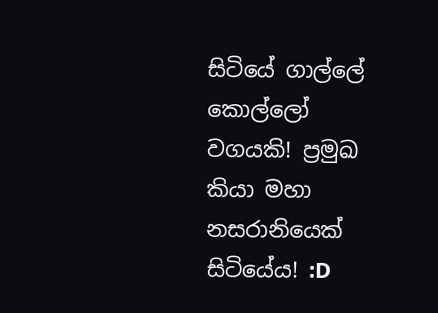සිටියේ ගාල්ලේ කොල්ලෝ වගයකි! ප්‍රමුඛ කියා මහා නසරානියෙක් සිටියේය! :D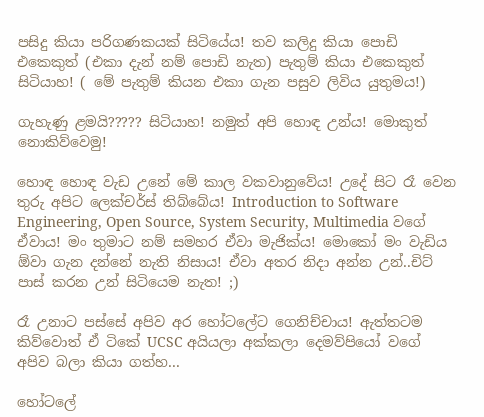පසිදු කියා පරිගණකයක් සිටියේය! තව කලිදු කියා පොඩි එකෙකුත් (එකා දැන් නම් පොඩි නැත) පැතුම් කියා එකෙකුත් සිටියාහ! ( මේ පැතුම් කියන එකා ගැන පසුව ලිවිය යුතුමය!)

ගැහැණු ළමයි????? සිටියාහ! නමුත් අපි හොඳ උන්ය! මොකුත් නොකිව්වෙමු!

හොඳ හොඳ වැඩ උනේ මේ කාල වකවානුවේය! උදේ සිට රෑ වෙන තුරු අපිට ලෙක්චර්ස් තිබ්බේය! Introduction to Software Engineering, Open Source, System Security, Multimedia වගේ ඒවාය! මං තුමාට නම් සමහර ඒවා මැජික්ය! මොකෝ මං වැඩිය ඕවා ගැන දන්නේ නැති නිසාය! ඒවා අතර නිදා අන්න උන්..චිට් පාස් කරන උන් සිටියෙම නැත! ;)

රෑ උනාට පස්සේ අපිව අර හෝටලේට ගෙනිච්චාය! ඇත්තටම කිව්වොත් ඒ ටිකේ UCSC අයියලා අක්කලා දෙමව්පියෝ වගේ අපිව බලා කියා ගත්හ...

හෝටලේ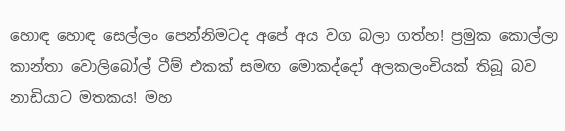හොඳ හොඳ සෙල්ලං පෙන්නිමටද අපේ අය වග බලා ගත්හ! ප්‍රමුක කොල්ලා කාන්තා වොලිබෝල් ටීම් එකක් සමඟ මොකද්දෝ අලකලංචියක් තිබූ බව නාඩියාට මතකය! මහ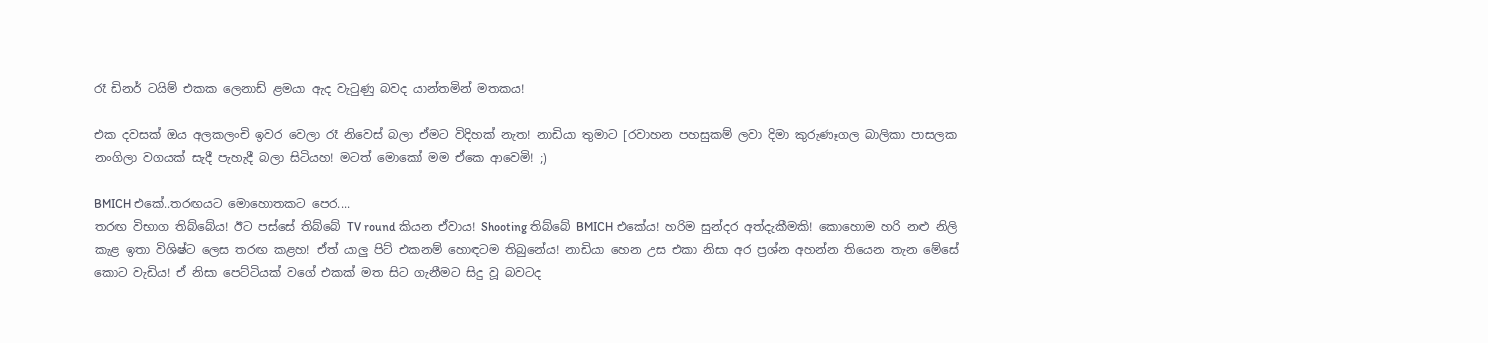රෑ ඩිනර් ටයිම් එකක ලෙනාඩ් ළමයා ඇද වැටුණු බවද යාන්තමින් මතකය!

එක දවසක් ඔය අලකලංචි ඉවර වෙලා රෑ නිවෙස් බලා ඒමට විදිහක් නැත! නාඩියා තුමාට [රවාහන පහසුකම් ලවා දිමා කුරුණෑගල බාලිකා පාසලක නංගිලා වගයක් සැදී පැහැදී බලා සිටියහ! මටත් මොකෝ මම ඒකෙ ආවෙමි! ;)

BMICH එකේ..තරඟයට මොහොතකට පෙර....
තරඟ විභාග තිබ්බේය! ඊට පස්සේ තිබ්බේ TV round කියන ඒවාය! Shooting තිබ්බේ BMICH එකේය! හරිම සුන්දර අත්දැකීමකි! කොහොම හරි නළු නිලි කැළ ඉතා විශිෂ්ට ලෙස තරඟ කළහ! ඒත් යාලු පිට් එකනම් හොඳටම තිබුනේය! නාඩියා හෙන උස එකා නිසා අර ප්‍රශ්න අහන්න තියෙන තැන මේසේ කොට වැඩිය! ඒ නිසා පෙට්ටියක් වගේ එකක් මත සිට ගැනීමට සිදු වූ බවටද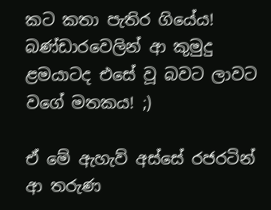කට කතා පැතිර ගියේය! බණ්ඩාරවෙලින් ආ කුමුදු ළමයාටද එසේ වූ බවට ලාවට වගේ මතකය! ;)

ඒ මේ ඇහැව් අස්සේ රජරටින් ආ තරුණ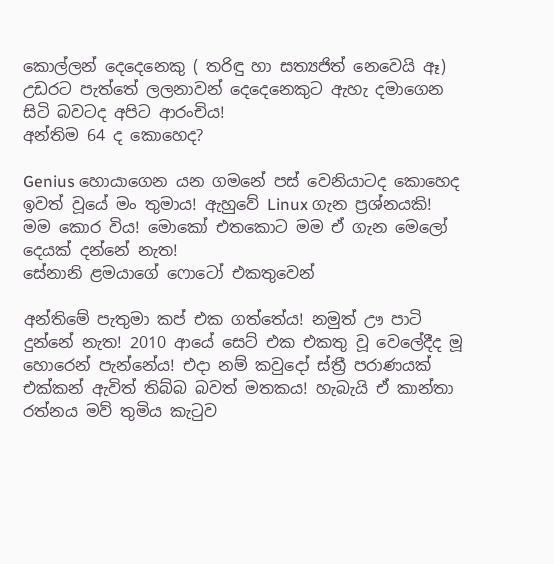කොල්ලන් දෙදෙනෙකු ( තරිඳු හා සත්‍යජිත් නෙවෙයි ඈ) උඩරට පැත්තේ ලලනාවන් දෙදෙනෙකුට ඇහැ දමාගෙන සිටි බවටද අපිට ආරංචිය!
අන්තිම 64 ද කොහෙද?

Genius හොයාගෙන යන ගමනේ පස් වෙනියාටද කොහෙද ඉවත් වූයේ මං තුමාය! ඇහුවේ Linux ගැන ප්‍රශ්නයකි! මම කොර විය! මොකෝ එතකොට මම ඒ ගැන මෙලෝ දෙයක් දන්නේ නැත!
සේනානි ළමයාගේ ෆොටෝ එකතුවෙන්

අන්තිමේ පැතුමා කප් එක ගත්තේය! නමුත් ඌ පාටි දුන්නේ නැත! 2010 ආයේ සෙට් එක එකතු වූ වෙලේදීද මූ හොරෙන් පැන්නේය! එදා නම් කවුදෝ ස්ත්‍රී පරාණයක් එක්කන් ඇවිත් තිබ්බ බවත් මතකය! හැබැයි ඒ කාන්තා රත්නය මව් තුමිය කැටුව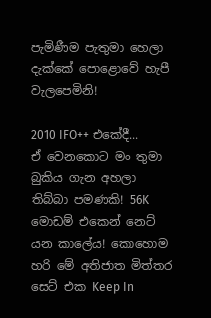පැමිණීම පැතුමා හෙලා දැක්කේ පොළොවේ හැපී වැලපෙමිනි!

2010 IFO++ එකේදී...
ඒ වෙනකොට මං තුමා බුකිය ගැන අහලා තිබ්බා පමණකි! 56K මොඩම් එකෙන් නෙට් යන කාලේය! කොහොම හරි මේ අතිජාත මිත්තර සෙට් එක Keep In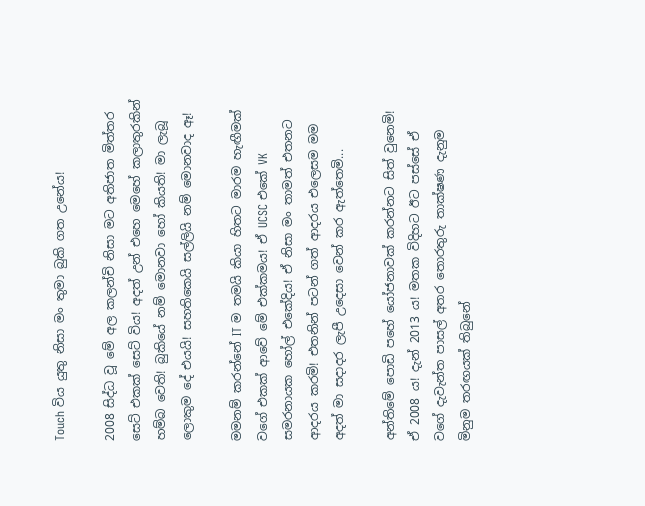Touch විය යුතු නිසා මං තුමා බුකි ගත උනේය!

2008 සිද්ධ වූ මේ අල කලන්චි නිසා මට අතිජාත මිත්තර සෙට් එකක් සෙට් විය! අදත් උන් එහෙ මෙහේ කලාතුරකින් හම්බ වෙති! බුකියේ නම් මොනවා හෝ කියති! මා ලැබූ ලොකුම දේ එයයි! සහතිකෙයි සල්ලියි නම් මොනවාද ඈ!

මමනම් කරන්නේ IT ම තමයි කියා හිතට මාරම හැඟීමක් වගේ එකක් ආවේ මේ එක්කමය! ඒ UCSC එකේ VK සමරනායක හෝල් එකේදිය! ඒ නිසා මං තාමත් එතනට ආදරය කරමි! එතනින් පටන් ගත් ආදරය එලෙසම මම අදත් මා සදාදර ලැපී උදෙසා වෙන් කර ඇත්තෙමි...

අන්තිමේ පොඩි පහේ යෝජනාවක් කරන්නට සිත් වුනෙමි! ඒ 2008 ය! දැන් 2013 ය! මතක විදිහට ඊට පස්සේ ඒ වගේ දැවැන්ත පාසල් අතර තොරතුරු තාක්ෂණ දැනුම මිනුම තරඟයක් තිබුනේ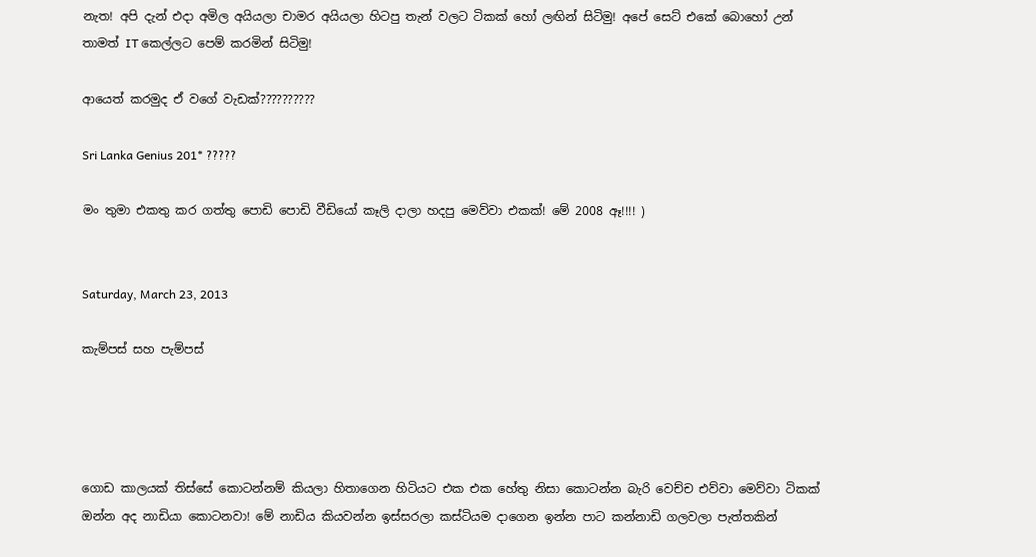නැත! අපි දැන් එදා අමිල අයියලා චාමර අයියලා හිටපු තැන් වලට ටිකක් හෝ ලඟින් සිටිමු! අපේ සෙට් එකේ බොහෝ උන් තාමත් IT කෙල්ලට පෙම් කරමින් සිටිමු!

ආයෙත් කරමුද ඒ වගේ වැඩක්??????????

Sri Lanka Genius 201* ?????

මං තුමා එකතු කර ගත්තු පොඩි පොඩි වීඩියෝ කෑලි දාලා හදපු මෙව්වා එකක්! මේ 2008 ඈ!!!! )


Saturday, March 23, 2013

කැම්පස් සහ පැම්පස්




ගොඩ කාලයක් තිස්සේ කොටන්නම් කියලා හිතාගෙන හිටියට එක එක හේතු නිසා කොටන්න බැරි වෙච්ච එව්වා මෙව්වා ටිකක් ඔන්න අද නාඩියා කොටනවා! මේ නාඩිය කියවන්න ඉස්සරලා කස්ටියම දාගෙන ඉන්න පාට කන්නාඩි ගලවලා පැත්තකින්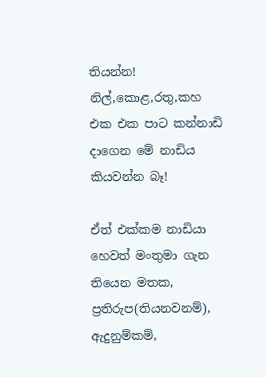තියන්න! නිල්,කොළ,රතු,කහ එක එක පාට කන්නාඩි දාගෙන මේ නාඩිය කියවන්න බෑ!

ඒත් එක්කම නාඩියා හෙවත් මංතුමා ගැන තියෙන මතක, ප්‍රතිරුප(තියනවනම්), ඇදුනුම්කම්,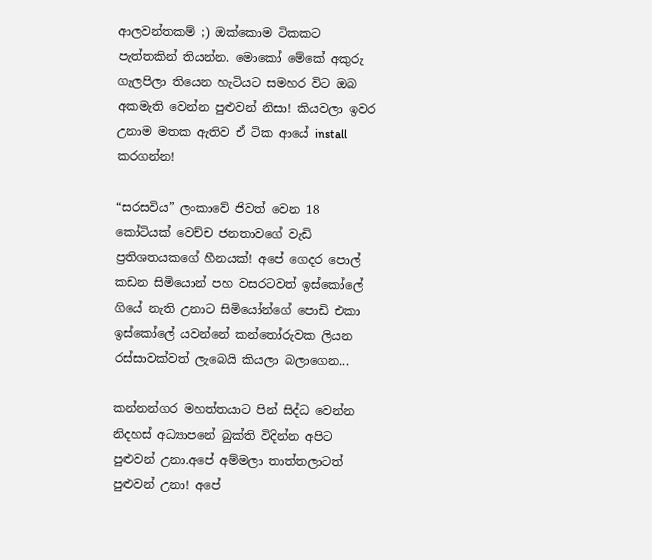ආලවන්තකම් ;) ඔක්කොම ටිකකට පැත්තකින් තියන්න. මොකෝ මේකේ අකුරු ගැලපිලා තියෙන හැටියට සමහර විට ඔබ අකමැති වෙන්න පුළුවන් නිසා! කියවලා ඉවර උනාම මතක ඇතිව ඒ ටික ආයේ install කරගන්න!

“සරසවිය” ලංකාවේ ජිවත් වෙන 18 කෝටියක් වෙච්ච ජනතාවගේ වැඩි ප්‍රතිශතයකගේ හීනයක්! අපේ ගෙදර පොල් කඩන සිමියොන් පහ වසරටවත් ඉස්කෝලේ ගියේ නැති උනාට සිමියෝන්ගේ පොඩි එකා ඉස්කෝලේ යවන්නේ කන්තෝරුවක ලියන රස්සාවක්වත් ලැබෙයි කියලා බලාගෙන...

කන්නන්ගර මහත්තයාට පින් සිද්ධ වෙන්න නිදහස් අධ්‍යාපනේ බුක්ති විදින්න අපිට පුළුවන් උනා.අපේ අම්මලා තාත්තලාටත් පුළුවන් උනා! අපේ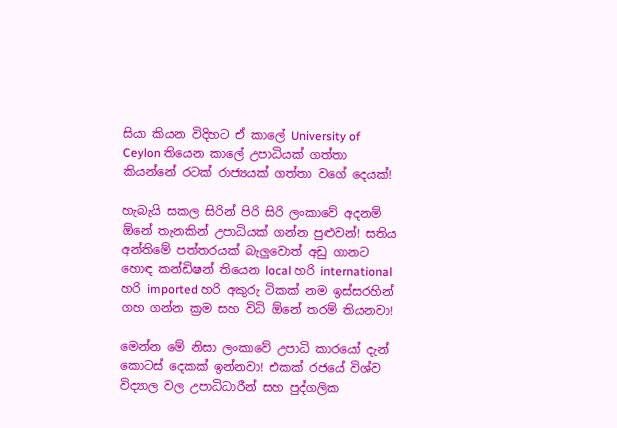සියා කියන විදිහට ඒ කාලේ University of Ceylon තියෙන කාලේ උපාධියක් ගත්තා  කියන්නේ රටක් රාජ්‍යයක් ගත්තා වගේ දෙයක්!

හැබැයි සකල සිරින් පිරි සිරි ලංකාවේ අදනම් ඕනේ තැනකින් උපාධියක් ගන්න පුළුවන්! සතිය අන්තිමේ පත්තරයක් බැලුවොත් අඩු ගානට හොඳ කන්ඩිෂන් තියෙන local හරි international හරි imported හරි අකුරු ටිකක් නම ඉස්සරහින් ගහ ගන්න ක්‍රම සහ විධි ඕනේ තරම් තියනවා!

මෙන්න මේ නිසා ලංකාවේ උපාධි කාරයෝ දැන් කොටස් දෙකක් ඉන්නවා! එකක් රජයේ විශ්ව විද්‍යාල වල උපාධිධාරීන් සහ පුද්ගලික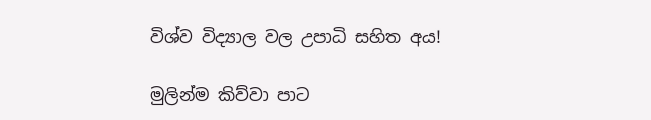විශ්ව විද්‍යාල වල උපාධි සහිත අය!

මුලින්ම කිව්වා පාට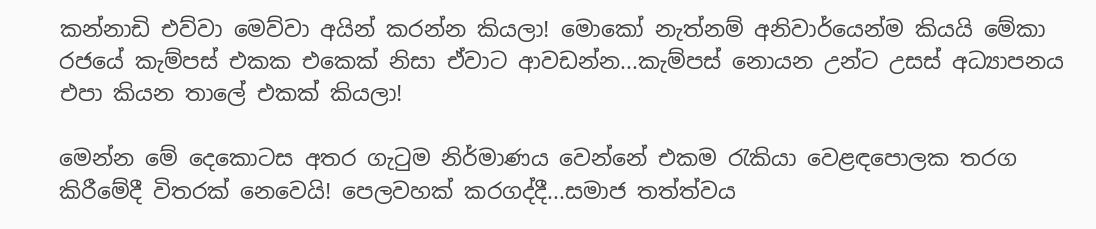කන්නාඩි එව්වා මෙව්වා අයින් කරන්න කියලා! මොකෝ නැත්නම් අනිවාර්යෙන්ම කියයි මේකා රජයේ කැම්පස් එකක එකෙක් නිසා ඒවාට ආවඩන්න...කැම්පස් නොයන උන්ට උසස් අධ්‍යාපනය එපා කියන තාලේ එකක් කියලා!

මෙන්න මේ දෙකොටස අතර ගැටුම නිර්මාණය වෙන්නේ එකම රැකියා වෙළඳපොලක තරග කිරීමේදී විතරක් නෙවෙයි! පෙලවහක් කරගද්දී...සමාජ තත්ත්වය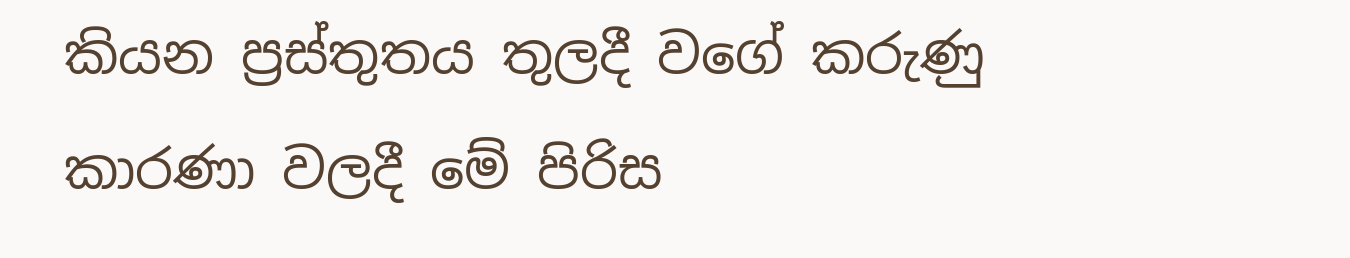කියන ප්‍රස්තුතය තුලදී වගේ කරුණු කාරණා වලදී මේ පිරිස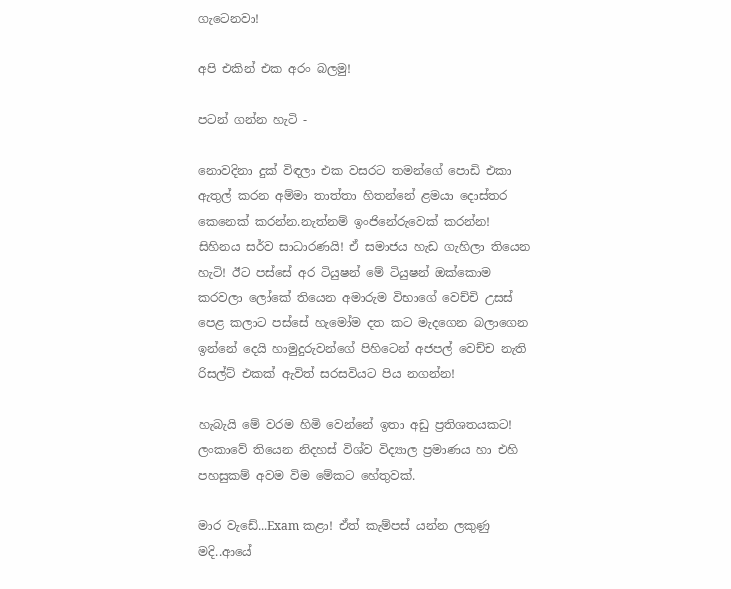ගැටෙනවා!

අපි එකින් එක අරං බලමු!

පටන් ගන්න හැටි -

නොවදිනා දුක් විඳලා එක වසරට තමන්ගේ පොඩි එකා ඇතුල් කරන අම්මා තාත්තා හිතන්නේ ළමයා දොස්තර කෙනෙක් කරන්න.නැත්නම් ඉංජිනේරුවෙක් කරන්න! සිහිනය සර්ව සාධාරණයි! ඒ සමාජය හැඩ ගැහිලා තියෙන හැටි! ඊට පස්සේ අර ටියුෂන් මේ ටියුෂන් ඔක්කොම කරවලා ලෝකේ තියෙන අමාරුම විභාගේ වෙච්චි උසස් පෙළ කලාට පස්සේ හැමෝම දත කට මැදගෙන බලාගෙන ඉන්නේ දෙයි හාමුදුරුවන්ගේ පිහිටෙන් අජපල් වෙච්ච නැති රිසල්ට් එකක් ඇවිත් සරසවියට පිය නගන්න!

හැබැයි මේ වරම හිමි වෙන්නේ ඉතා අඩු ප්‍රතිශතයකට! ලංකාවේ තියෙන නිදහස් විශ්ව විද්‍යාල ප්‍රමාණය හා එහි පහසුකම් අවම විම මේකට හේතුවක්.

මාර වැඩේ...Exam කළා! ඒත් කැම්පස් යන්න ලකුණු මදි..ආයේ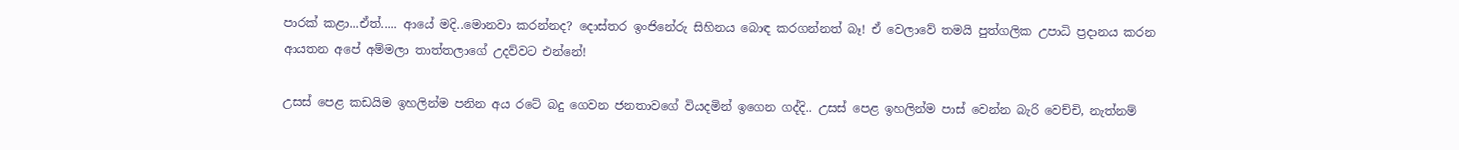පාරක් කළා...ඒත්..... ආයේ මදි..මොනවා කරන්නද? දොස්තර ඉංජිනේරු සිහිනය බොඳ කරගන්නත් බෑ! ඒ වෙලාවේ තමයි පුත්ගලික උපාධි ප්‍රදානය කරන ආයතන අපේ අම්මලා තාත්තලාගේ උදව්වට එන්නේ!

උසස් පෙළ කඩයිම ඉහලින්ම පනින අය රටේ බදු ගෙවන ජනතාවගේ වියදමින් ඉගෙන ගද්දි.. උසස් පෙළ ඉහලින්ම පාස් වෙන්න බැරි වෙච්චි, නැත්නම්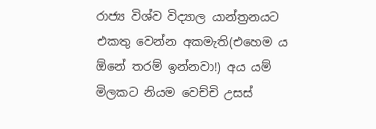රාජ්‍ය විශ්ව විද්‍යාල යාන්ත්‍රනයට එකතු වෙන්න අකමැති(එහෙම ය ඕනේ තරම් ඉන්නවා!) අය යම් මිලකට නියම වෙච්චි උසස්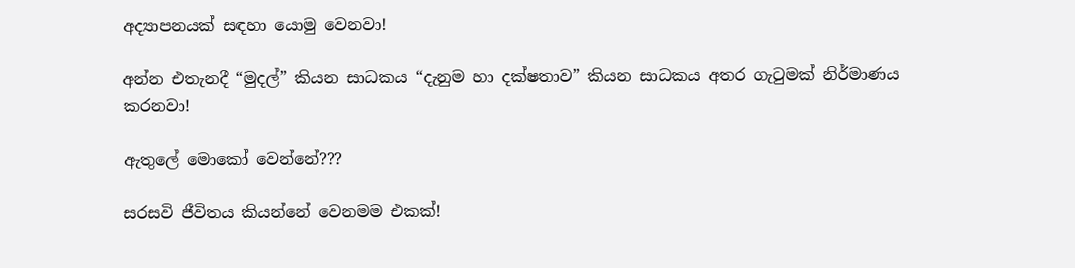අද්‍යාපනයක් සඳහා යොමු වෙනවා!

අන්න එතැනදී “මුදල්” කියන සාධකය “දැනුම හා දක්ෂතාව” කියන සාධකය අතර ගැටුමක් නිර්මාණය කරනවා!

ඇතුලේ මොකෝ වෙන්නේ???

සරසවි ජීවිතය කියන්නේ වෙනමම එකක්!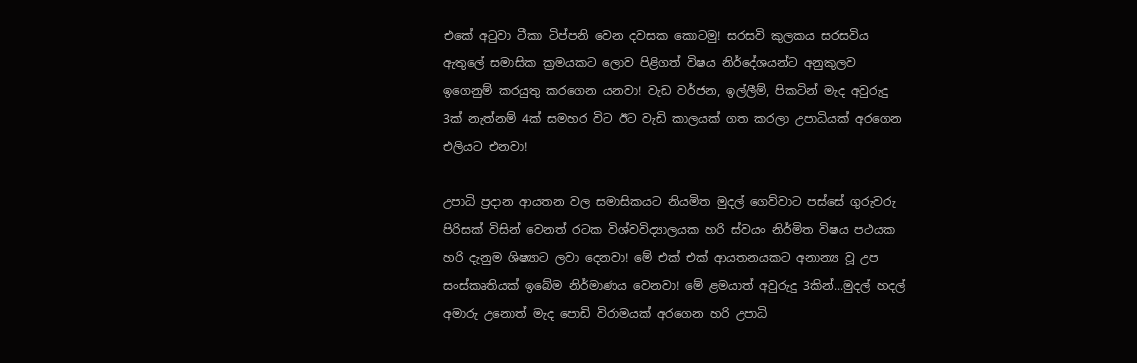එකේ අටුවා ටීකා ටිප්පනි වෙන දවසක කොටමු! සරසවි කුලකය සරසවිය ඇතුලේ සමාසික ක්‍රමයකට ලොව පිළිගත් විෂය නිර්දේශයන්ට අනුකුලව ඉගෙනුම් කරයුතු කරගෙන යනවා! වැඩ වර්ජන, ඉල්ලීම්, පිකටින් මැද අවුරුදු 3ක් නැත්නම් 4ක් සමහර විට ඊට වැඩි කාලයක් ගත කරලා උපාධියක් අරගෙන එලියට එනවා!

උපාධි ප්‍රදාන ආයතන වල සමාසිකයට නියමිත මුදල් ගෙව්වාට පස්සේ ගුරුවරු පිරිසක් විසින් වෙනත් රටක විශ්වවිද්‍යාලයක හරි ස්වයං නිර්මිත විෂය පථයක හරි දැනුම ශිෂ්‍යාට ලවා දෙනවා! මේ එක් එක් ආයතනයකට අනාන්‍ය වූ උප සංස්කෘතියක් ඉබේම නිර්මාණය වෙනවා! මේ ළමයාත් අවුරුදු 3කින්...මුදල් හදල් අමාරු උනොත් මැද පොඩි විරාමයක් අරගෙන හරි උපාධි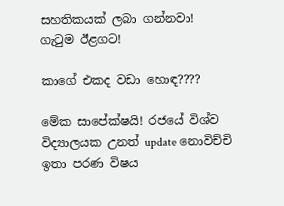සහතිකයක් ලබා ගන්නවා!
ගැටුම ඊළගට!

කාගේ එකද වඩා හොඳ????

මේක සාපේක්ෂයි! රජයේ විශ්ව විද්‍යාලයක උනත් update නොවිච්චි ඉතා පරණ විෂය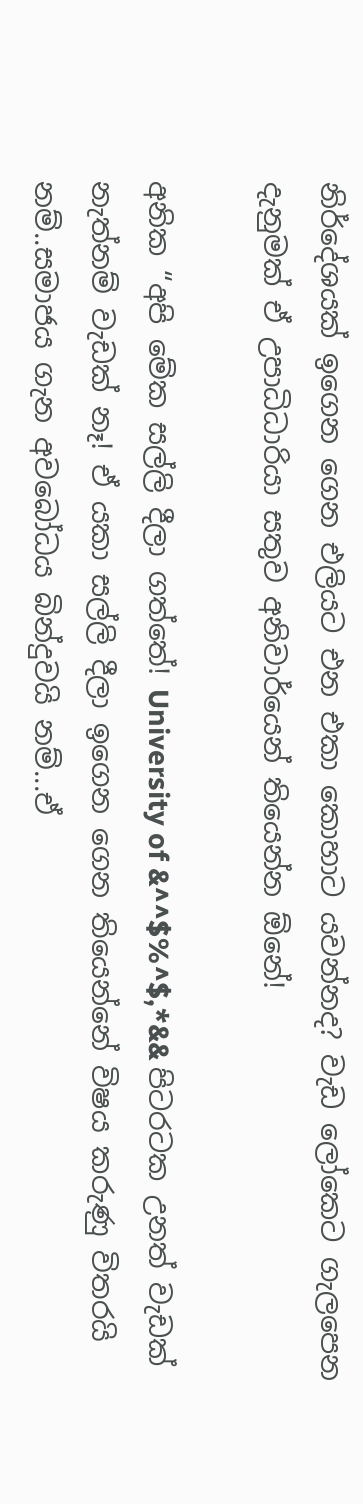නිර්දේශයක් ඉගෙන ගෙන එලියට එන එකා කොහාට යවන්නද? වැඩ ලෝකෙට ගැලපෙන දැනුමක් ඒ උපාධිධාරියා සතුව අනිවාර්යෙන් තියෙන්න ඕනේ!

අනික “අපි මේක සල්ලි දීලා ගත්තේ! University of &^^$%^$,*&& පිටරටක උනත් වැඩක් නැත්නම් වැඩක් නෑ! ඒ යකා සල්ලි දීලා ඉගෙන ගෙන තියෙන්නේ විෂය කරුණු විතරයි නම්..සමාජය ගැන අවබෝධය බින්දුවයි නම්...ඒ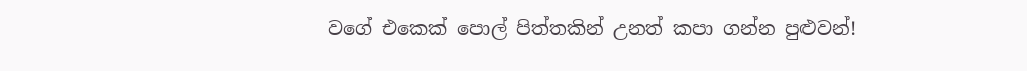වගේ එකෙක් පොල් පිත්තකින් උනත් කපා ගන්න පුළුවන්!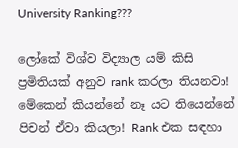University Ranking???

ලෝකේ විශ්ව විද්‍යාල යම් කිසි ප්‍රමිතියක් අනුව rank කරලා තියනවා! මේකෙන් කියන්නේ නෑ යට තියෙන්නේ පිචන් ඒවා කියලා! Rank එක සඳහා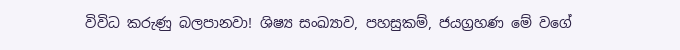විවිධ කරුණු බලපානවා! ශිෂ්‍ය සංඛ්‍යාව, පහසුකම්, ජයග්‍රහණ මේ වගේ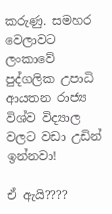කරුණු. සමහර වෙලාවට ලංකාවේ පුද්ගලික උපාධි ආයතන රාජ්‍ය විශ්ව විද්‍යාල වලට වඩා උඩින් ඉන්නවා!

ඒ ඇයි????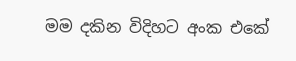මම දකින විදිහට අංක එකේ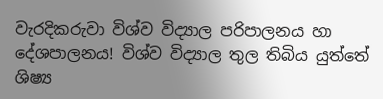වැරදිකරුවා විශ්ව විද්‍යාල පරිපාලනය හා දේශපාලනය! විශ්ව විද්‍යාල තුල තිබිය යුත්තේ ශිෂ්‍ය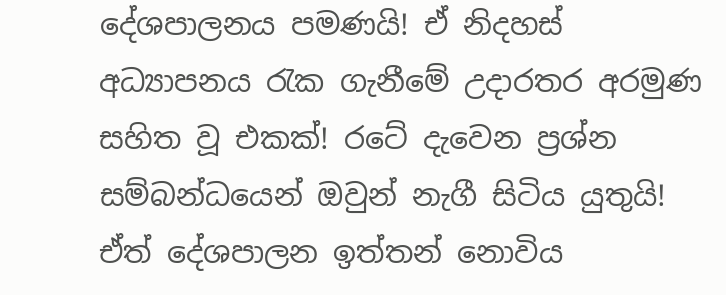දේශපාලනය පමණයි! ඒ නිදහස් අධ්‍යාපනය රැක ගැනීමේ උදාරතර අරමුණ සහිත වූ එකක්! රටේ දැවෙන ප්‍රශ්න සම්බන්ධයෙන් ඔවුන් නැගී සිටිය යුතුයි! ඒත් දේශපාලන ඉත්තන් නොවිය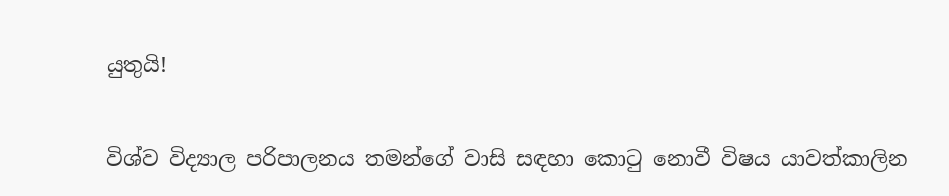යුතුයි!

විශ්ව විද්‍යාල පරිපාලනය තමන්ගේ වාසි සඳහා කොටු නොවී විෂය යාවත්කාලින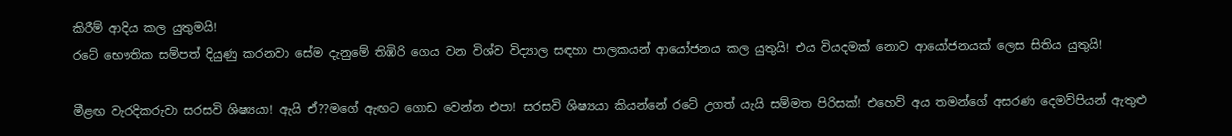කිරීම් ආදිය කල යුතුමයි!
රටේ භෞතික සම්පත් දියුණු කරනවා සේම දැනුමේ තිඹිරි ගෙය වන විශ්ව විද්‍යාල සඳහා පාලකයන් ආයෝජනය කල යුතුයි! එය වියදමක් නොව ආයෝජනයක් ලෙස සිතිය යුතුයි!

මීළඟ වැරදිකරුවා සරසවි ශිෂ්‍යයා! ඇයි ඒ??මගේ ඇඟට ගොඩ වෙන්න එපා! සරසවි ශිෂ්‍යයා කියන්නේ රටේ උගත් යැයි සම්මත පිරිසක්! එහෙව් අය තමන්ගේ අසරණ දෙමව්පියන් ඇතුළු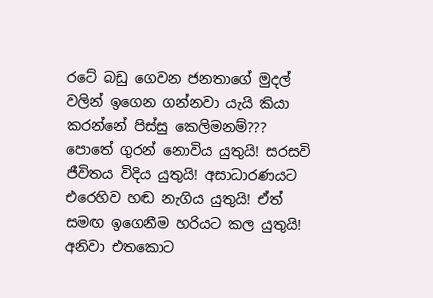රටේ බඩු ගෙවන ජනතාගේ මුදල් වලින් ඉගෙන ගන්නවා යැයි කියා කරන්නේ පිස්සු කෙලිමනම්??? පොතේ ගුරන් නොවිය යුතුයි! සරසවි ජීවිතය විදිය යුතුයි! අසාධාරණයට එරෙහිව හඬ නැගිය යුතුයි! ඒත් සමඟ ඉගෙනීම හරියට කල යුතුයි! අනිවා එතකොට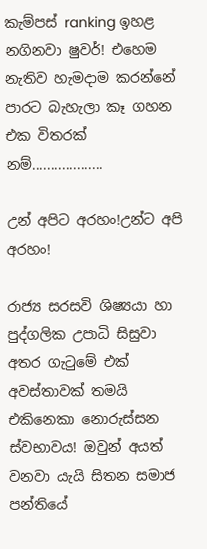කැම්පස් ranking ඉහළ නගිනවා ෂුවර්! එහෙම නැතිව හැමදාම කරන්නේ පාරට බැහැලා කෑ ගහන එක විතරක් නම්...................

උන් අපිට අරහං!උන්ට අපි අරහං!

රාජ්‍ය සරසවි ශිෂ්‍යයා හා පුද්ගලික උපාධි සිසුවා අතර ගැටුමේ එක් අවස්තාවක් තමයි එකිනෙකා නොරුස්සන ස්වභාවය! ඔවුන් අයත් වනවා යැයි සිතන සමාජ පන්තියේ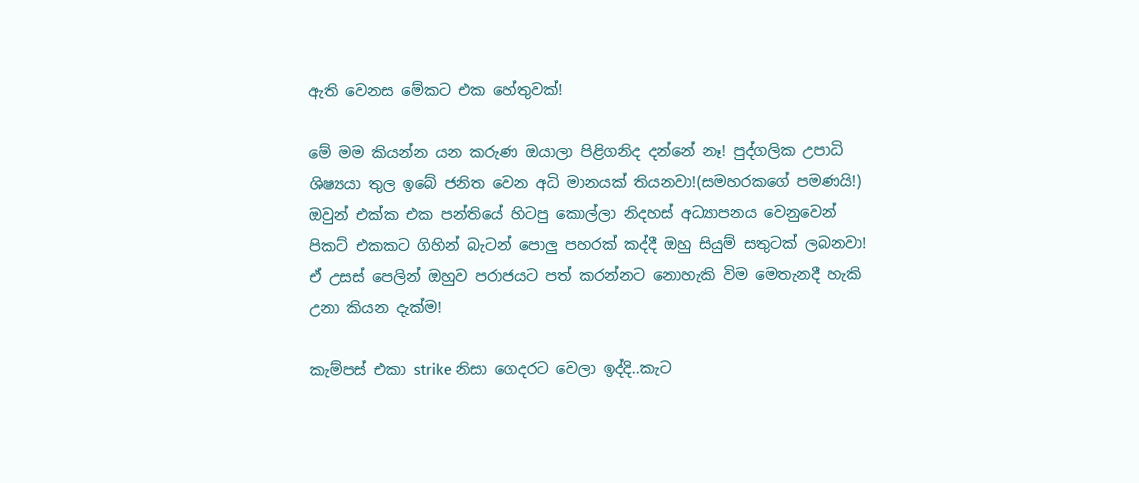ඇති වෙනස මේකට එක හේතුවක්!

මේ මම කියන්න යන කරුණ ඔයාලා පිළිගනිද දන්නේ නෑ! පුද්ගලික උපාධි ශිෂ්‍යයා තුල ඉබේ ජනිත වෙන අධි මානයක් තියනවා!(සමහරකගේ පමණයි!) ඔවුන් එක්ක එක පන්තියේ හිටපු කොල්ලා නිදහස් අධ්‍යාපනය වෙනුවෙන් පිකට් එකකට ගිහින් බැටන් පොලු පහරක් කද්දී ඔහු සියුම් සතුටක් ලබනවා! ඒ උසස් පෙලින් ඔහුව පරාජයට පත් කරන්නට නොහැකි විම මෙතැනදී හැකි උනා කියන දැක්ම!

කැම්පස් එකා strike නිසා ගෙදරට වෙලා ඉද්දි..කැට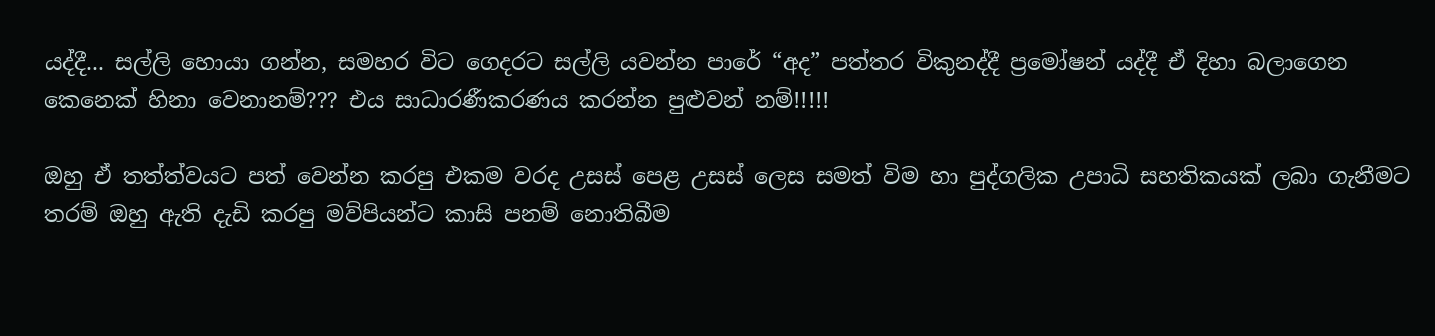යද්දී... සල්ලි හොයා ගන්න, සමහර විට ගෙදරට සල්ලි යවන්න පාරේ “අද” පත්තර විකුනද්දී ප්‍රමෝෂන් යද්දී ඒ දිහා බලාගෙන කෙනෙක් හිනා වෙනානම්??? එය සාධාරණීකරණය කරන්න පුළුවන් නම්!!!!!

ඔහු ඒ තත්ත්වයට පත් වෙන්න කරපු එකම වරද උසස් පෙළ උසස් ලෙස සමත් විම හා පුද්ගලික උපාධි සහතිකයක් ලබා ගැනීමට තරම් ඔහු ඇති දැඩි කරපු මව්පියන්ට කාසි පනම් නොතිබීම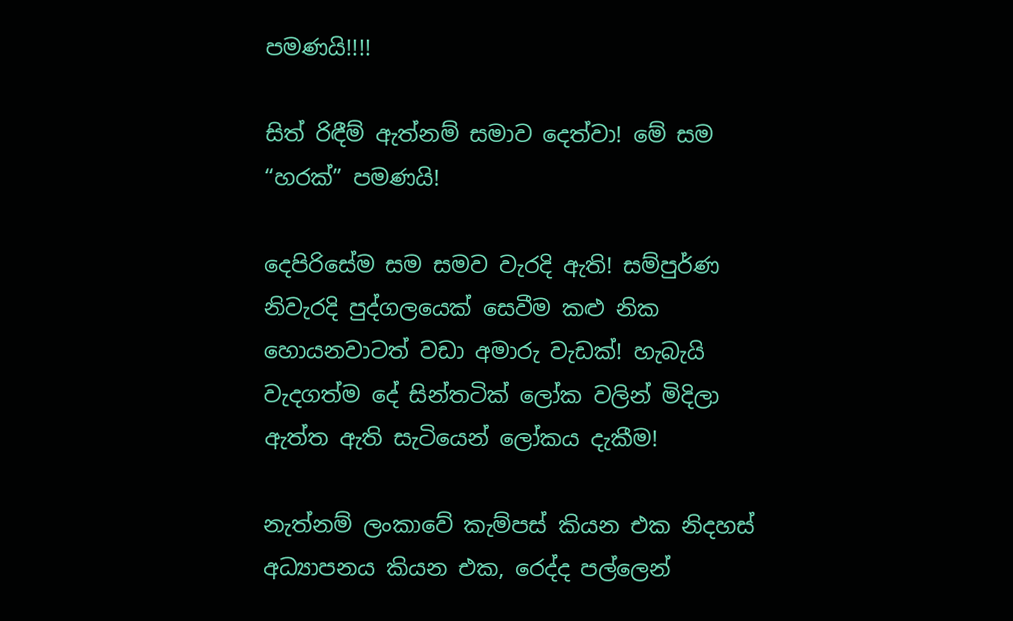පමණයි!!!!

සිත් රිඳීම් ඇත්නම් සමාව දෙත්වා! මේ සම “හරක්” පමණයි!

දෙපිරිසේම සම සමව වැරදි ඇති! සම්පුර්ණ නිවැරදි පුද්ගලයෙක් සෙවීම කළු නික හොයනවාටත් වඩා අමාරු වැඩක්! හැබැයි වැදගත්ම දේ සින්තටික් ලෝක වලින් මිදිලා ඇත්ත ඇති සැටියෙන් ලෝකය දැකීම!

නැත්නම් ලංකාවේ කැම්පස් කියන එක නිදහස් අධ්‍යාපනය කියන එක, රෙද්ද පල්ලෙන්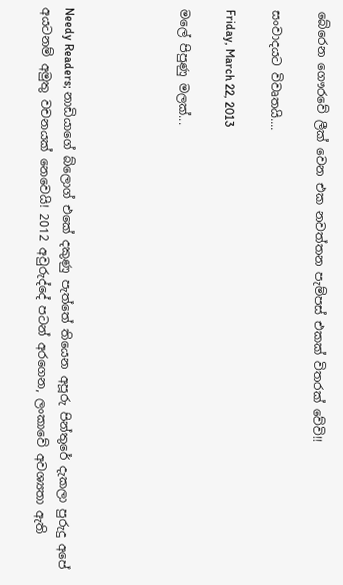බේරෙන ගෞරවේ ලීක් වෙන එක නවත්තන පැම්පස් එකක් විතරක් වේවි!!

සංවාදයට විවෘතයි....

Friday, March 22, 2013

මලේ පිපුණු මලක්...




Needy Readers; නාඩියාගේ බ්ලොග් එකේ දකුණු පැත්තේ තියෙන අපූරු පින්තුරේ දැකලා පුරුදු අපේ අයටනම් අමුතු වචනයක් නෙවෙයි! 2012 අවුරුද්දේ පටන් අරගෙන, ලංකාවේ අවශ්‍යතා ඇති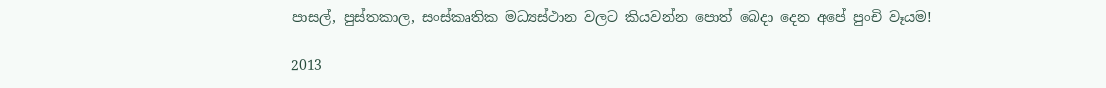පාසල්, පුස්තකාල, සංස්කෘතික මධ්‍යස්ථාන වලට කියවන්න පොත් බෙදා දෙන අපේ පුංචි වෑයම!

2013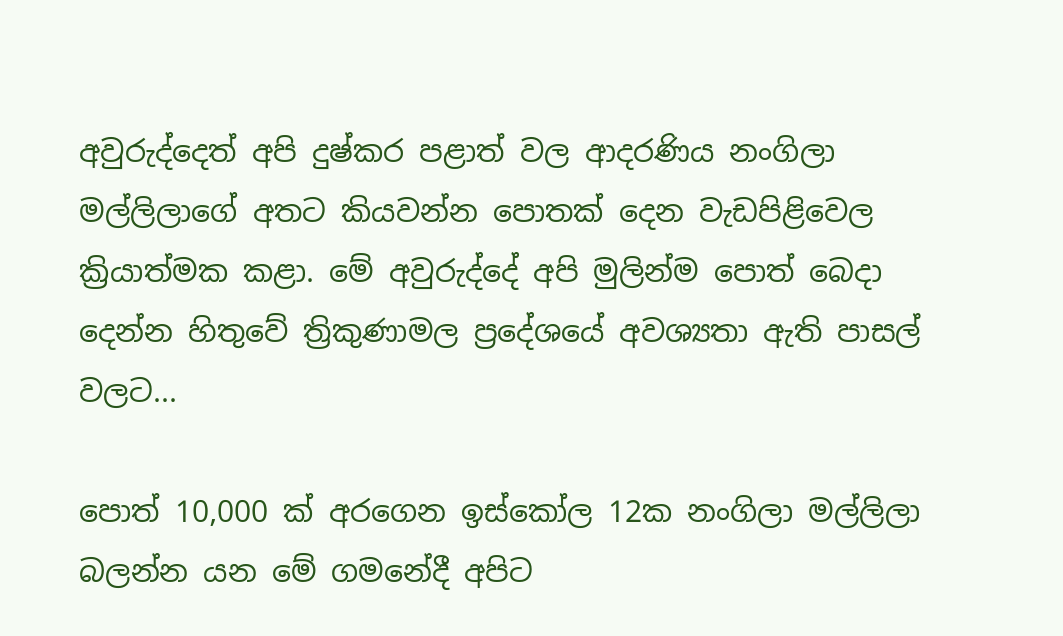අවුරුද්දෙත් අපි දුෂ්කර පළාත් වල ආදරණිය නංගිලා මල්ලිලාගේ අතට කියවන්න පොතක් දෙන වැඩපිළිවෙල ක්‍රියාත්මක කළා. මේ අවුරුද්දේ අපි මුලින්ම පොත් බෙදා දෙන්න හිතුවේ ත්‍රිකුණාමල ප්‍රදේශයේ අවශ්‍යතා ඇති පාසල් වලට...

පොත් 10,000 ක් අරගෙන ඉස්කෝල 12ක නංගිලා මල්ලිලා බලන්න යන මේ ගමනේදී අපිට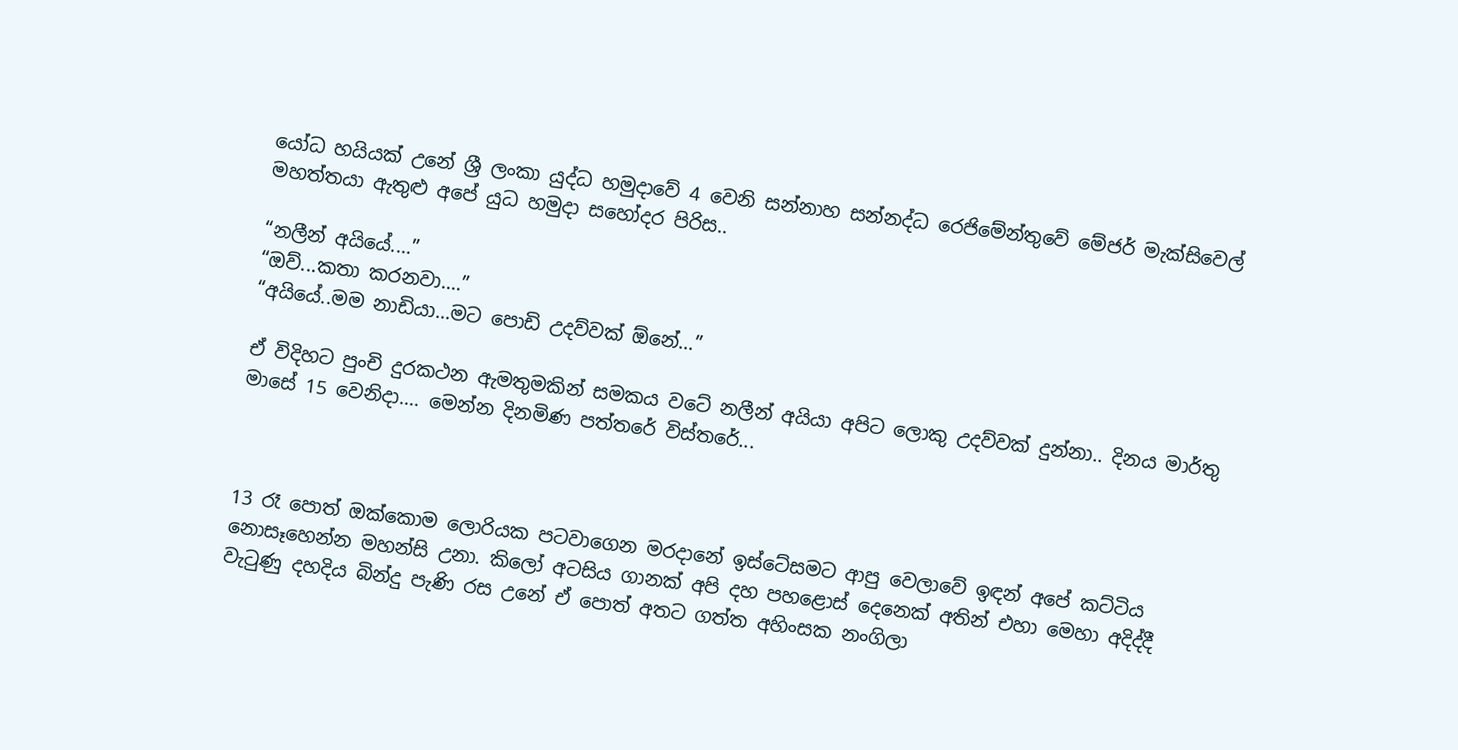යෝධ හයියක් උනේ ශ්‍රී ලංකා යුද්ධ හමුදාවේ 4 වෙනි සන්නාහ සන්නද්ධ රෙජිමේන්තුවේ මේජර් මැක්සිවෙල් මහත්තයා ඇතුළු අපේ යුධ හමුදා සහෝදර පිරිස..

“නලීන් අයියේ....”
“ඔව්...කතා කරනවා....”
“අයියේ..මම නාඩියා...මට පොඩි උදව්වක් ඕනේ...”

ඒ විදිහට පුංචි දුරකථන ඇමතුමකින් සමකය වටේ නලීන් අයියා අපිට ලොකු උදව්වක් දුන්නා.. දිනය මාර්තු මාසේ 15 වෙනිදා.... මෙන්න දිනමිණ පත්තරේ විස්තරේ...



13 රෑ පොත් ඔක්කොම ලොරියක පටවාගෙන මරදානේ ඉස්ටේසමට ආපු වෙලාවේ ඉඳන් අපේ කට්ටිය නොසෑහෙන්න මහන්සි උනා. කිලෝ අටසිය ගානක් අපි දහ පහළොස් දෙනෙක් අතින් එහා මෙහා අදිද්දී වැටුණු දහදිය බින්දු පැණි රස උනේ ඒ පොත් අතට ගත්ත අහිංසක නංගිලා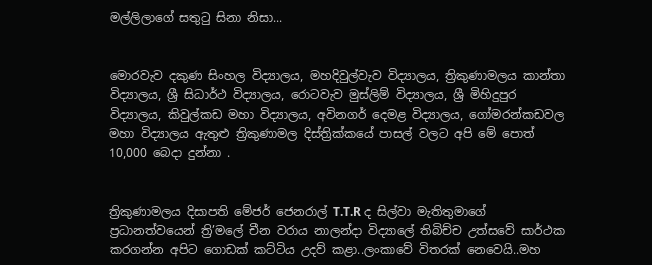මල්ලිලාගේ සතුටු සිනා නිසා...


මොරවැව දකුණ සිංහල විද්‍යාලය, මහදිවුල්වැව විද්‍යාලය, ත්‍රිකුණාමලය කාන්තා විද්‍යාලය, ශ්‍රී සිධාර්ථ විද්‍යාලය, රොටවැව මුස්ලිම් විද්‍යාලය, ශ්‍රී මිහිදුපුර විද්‍යාලය, කිවුල්කඩ මහා විද්‍යාලය, අවිනගර් දෙමළ විද්‍යාලය, ගෝමරන්කඩවල මහා විද්‍යාලය ඇතුළු ත්‍රිකුණාමල දිස්ත්‍රික්කයේ පාසල් වලට අපි මේ පොත් 10,000 බෙදා දුන්නා .


ත්‍රිකුණාමලය දිසාපති මේජර් ජෙනරාල් T.T.R ද සිල්වා මැතිතුමාගේ ප්‍රධානත්වයෙන් ත්‍රි’මලේ චීන වරාය නාලන්දා විද්‍යාලේ තිබිච්ච උත්සවේ සාර්ථක කරගන්න අපිට ගොඩක් කට්ටිය උදව් කළා..ලංකාවේ විතරක් නෙවෙයි..මහ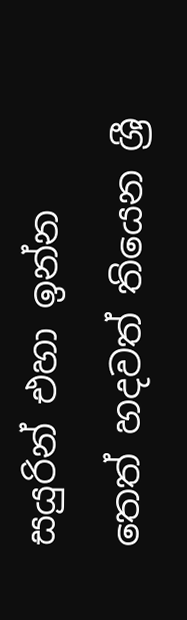සයුරින් එහා ඉන්න තෙත් හදවත් තියෙන ශ්‍රී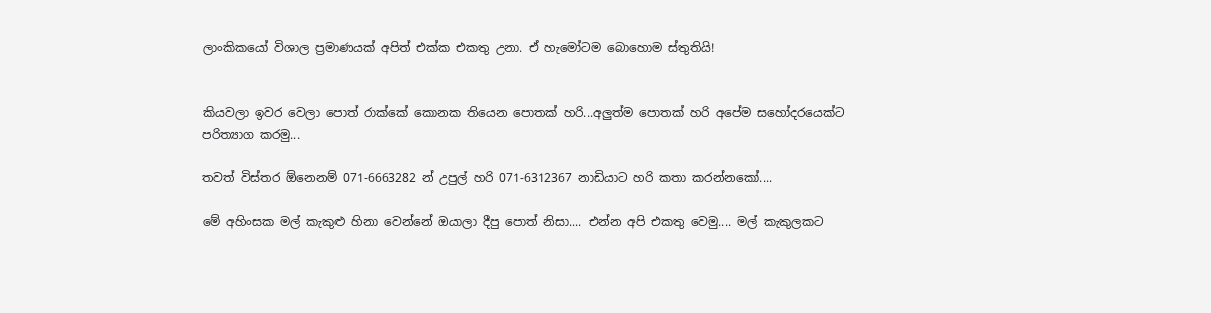ලාංකිකයෝ විශාල ප්‍රමාණයක් අපිත් එක්ක එකතු උනා. ඒ හැමෝටම බොහොම ස්තුතියි!


කියවලා ඉවර වෙලා පොත් රාක්කේ කොනක තියෙන පොතක් හරි...අලුත්ම පොතක් හරි අපේම සහෝදරයෙක්ට පරිත්‍යාග කරමු...

තවත් විස්තර ඕනෙනම් 071-6663282 න් උපුල් හරි 071-6312367 නාඩියාට හරි කතා කරන්නකෝ....

මේ අහිංසක මල් කැකුළු හිනා වෙන්නේ ඔයාලා දීපු පොත් නිසා.... එන්න අපි එකතු වෙමු.... මල් කැකුලකට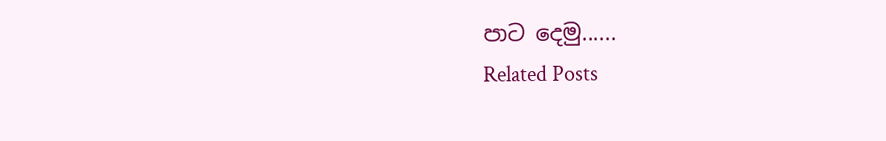පාට දෙමු......
Related Posts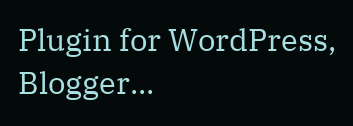Plugin for WordPress, Blogger...